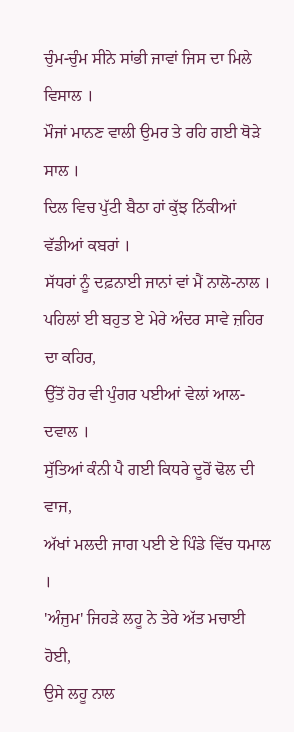ਚੁੰਮ-ਚੁੰਮ ਸੀਨੇ ਸਾਂਭੀ ਜਾਵਾਂ ਜਿਸ ਦਾ ਮਿਲੇ ਵਿਸਾਲ ।
ਮੌਜਾਂ ਮਾਨਣ ਵਾਲੀ ਉਮਰ ਤੇ ਰਹਿ ਗਈ ਥੋੜੇ ਸਾਲ ।
ਦਿਲ ਵਿਚ ਪੁੱਟੀ ਬੈਠਾ ਹਾਂ ਕੁੱਝ ਨਿੱਕੀਆਂ ਵੱਡੀਆਂ ਕਬਰਾਂ ।
ਸੱਧਰਾਂ ਨੂੰ ਦਫ਼ਨਾਈ ਜਾਨਾਂ ਵਾਂ ਮੈਂ ਨਾਲੋ-ਨਾਲ ।
ਪਹਿਲਾਂ ਈ ਬਹੁਤ ਏ ਮੇਰੇ ਅੰਦਰ ਸਾਵੇ ਜ਼ਹਿਰ ਦਾ ਕਹਿਰ,
ਉੱਤੋਂ ਹੋਰ ਵੀ ਪੁੰਗਰ ਪਈਆਂ ਵੇਲਾਂ ਆਲ-ਦਵਾਲ ।
ਸੁੱਤਿਆਂ ਕੰਨੀ ਪੈ ਗਈ ਕਿਧਰੇ ਦੂਰੋਂ ਢੋਲ ਦੀ ਵਾਜ,
ਅੱਖਾਂ ਮਲਦੀ ਜਾਗ ਪਈ ਏ ਪਿੰਡੇ ਵਿੱਚ ਧਮਾਲ ।
'ਅੰਜੁਮ' ਜਿਹੜੇ ਲਹੂ ਨੇ ਤੇਰੇ ਅੱਤ ਮਚਾਈ ਹੋਈ,
ਉਸੇ ਲਹੂ ਨਾਲ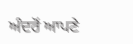ਅੰਦਰੋਂ ਆਪਣੇ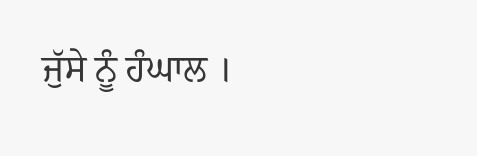ਜੁੱਸੇ ਨੂੰ ਹੰਘਾਲ ।